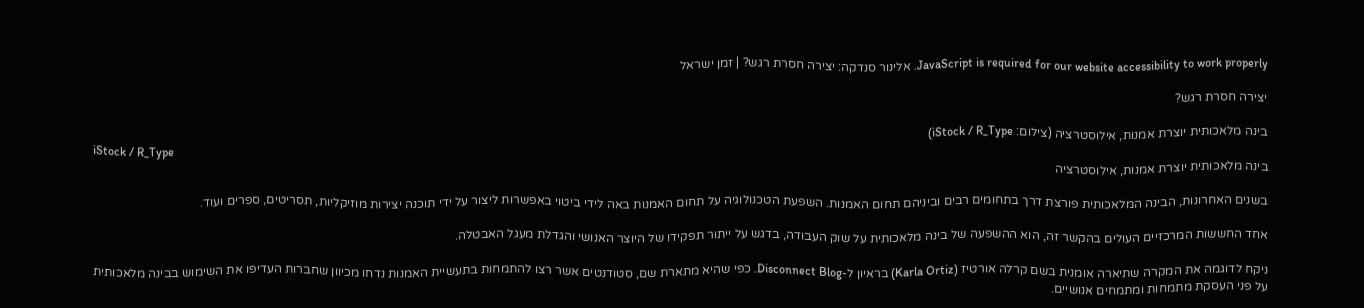JavaScript is required for our website accessibility to work properly. אלינור סנדקה: יצירה חסרת רגש? | זמן ישראל

יצירה חסרת רגש?

בינה מלאכותית יוצרת אמנות, אילוסטרציה (צילום: iStock / R_Type)
iStock / R_Type
בינה מלאכותית יוצרת אמנות, אילוסטרציה

בשנים האחרונות, הבינה המלאכותית פורצת דרך בתחומים רבים וביניהם תחום האמנות. השפעת הטכנולוגיה על תחום האמנות באה לידי ביטוי באפשרות ליצור על ידי תוכנה יצירות מוזיקליות, תסריטים, ספרים ועוד.

אחד החששות המרכזיים העולים בהקשר זה, הוא ההשפעה של בינה מלאכותית על שוק העבודה, בדגש על ייתור תפקידו של היוצר האנושי והגדלת מעגל האבטלה.

ניקח לדוגמה את המקרה שתיארה אומנית בשם קרלה אורטיז (Karla Ortiz) בראיון ל-Disconnect Blog. כפי שהיא מתארת שם, סטודנטים אשר רצו להתמחות בתעשיית האמנות נדחו מכיוון שחברות העדיפו את השימוש בבינה מלאכותית על פני העסקת מתמחות ומתמחים אנושיים.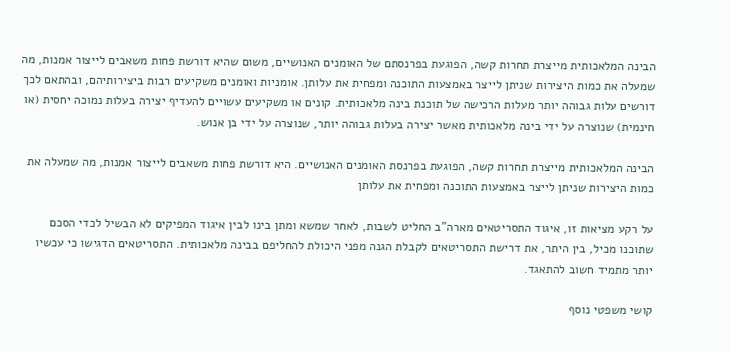הבינה המלאכותית מייצרת תחרות קשה, הפוגעת בפרנסתם של האומנים האנושיים, משום שהיא דורשת פחות משאבים לייצור אמנות, מה שמעלה את כמות היצירות שניתן לייצר באמצעות התוכנה ומפחית את עלותן. אומניות ואומנים משקיעים רבות ביצירותיהם, ובהתאם לכך דורשים עלות גבוהה יותר מעלות הרכישה של תוכנת בינה מלאכותית. קונים או משקיעים עשויים להעדיף יצירה בעלות נמוכה יחסית (או חינמית) שנוצרה על ידי בינה מלאכותית מאשר יצירה בעלות גבוהה יותר, שנוצרה על ידי בן אנוש.

הבינה המלאכותית מייצרת תחרות קשה, הפוגעת בפרנסת האומנים האנושיים. היא דורשת פחות משאבים לייצור אמנות, מה שמעלה את כמות היצירות שניתן לייצר באמצעות התוכנה ומפחית את עלותן

על רקע מציאות זו, איגוד התסריטאים מארה"ב החליט לשבות, לאחר שמשא ומתן בינו לבין איגוד המפיקים לא הבשיל לכדי הסכם שתוכנו מכיל, בין היתר, את דרישת התסריטאים לקבלת הגנה מפני היכולת להחליפם בבינה מלאכותית. התסריטאים הדגישו כי עכשיו יותר מתמיד חשוב להתאגד.

קושי משפטי נוסף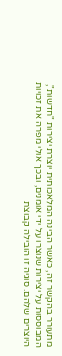מתעורר בהקשר זה, כאשר הבינה המלאכותית יוצרת יצירות "חדשות", המבוססות על יצירות שנוצרו על ידי אומנים, ובכך אולי מפרה את זכויות היוצרים שלהם. סוגיה זו הובילה קבוצת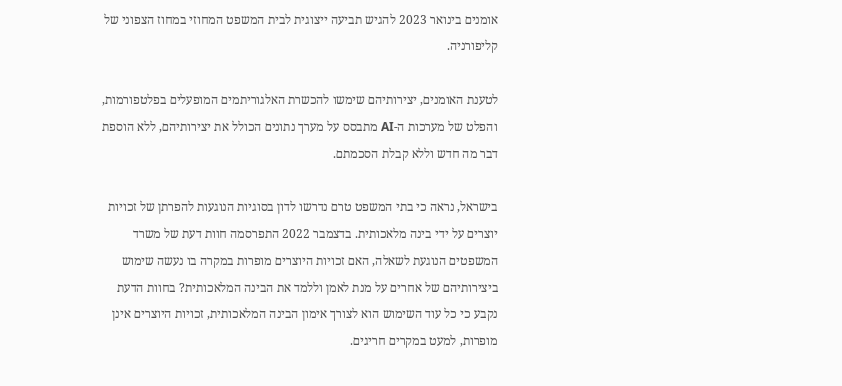אומנים בינואר 2023 להגיש תביעה ייצוגית לבית המשפט המחוזי במחוז הצפוני של קליפורניה.

לטענת האומנים, יצירותיהם שימשו להכשרת האלגוריתמים המופעלים בפלטפורמות, והפלט של מערכות ה-AI מתבסס על מערך נתונים הכולל את יצירותיהם, ללא הוספת דבר מה חדש וללא קבלת הסכמתם.

בישראל, נראה כי בתי המשפט טרם נדרשו לדון בסוגיות הנוגעות להפרתן של זכויות יוצרים על ידי בינה מלאכותית. בדצמבר 2022 התפרסמה חוות דעת של משרד המשפטים הנוגעת לשאלה, האם זכויות היוצרים מופרות במקרה בו נעשה שימוש ביצירותיהם של אחרים על מנת לאמן וללמד את הבינה המלאכותית? בחוות הדעת נקבע כי כל עוד השימוש הוא לצורך אימון הבינה המלאכותית, זכויות היוצרים אינן מופרות, למעט במקרים חריגים.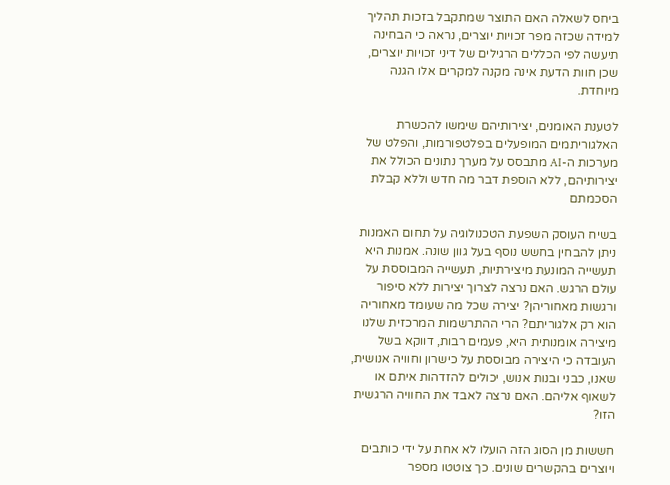ביחס לשאלה האם התוצר שמתקבל בזכות תהליך למידה שכזה מפר זכויות יוצרים, נראה כי הבחינה תיעשה לפי הכללים הרגילים של דיני זכויות יוצרים, שכן חוות הדעת אינה מקנה למקרים אלו הגנה מיוחדת.

לטענת האומנים, יצירותיהם שימשו להכשרת האלגוריתמים המופעלים בפלטפורמות, והפלט של מערכות ה-AI מתבסס על מערך נתונים הכולל את יצירותיהם, ללא הוספת דבר מה חדש וללא קבלת הסכמתם

בשיח העוסק השפעת הטכנולוגיה על תחום האמנות ניתן להבחין בחשש נוסף בעל גוון שונה. אמנות היא תעשייה המונעת מיצירתיות, תעשייה המבוססת על עולם הרגש. האם נרצה לצרוך יצירות ללא סיפור ורגשות מאחוריהן? יצירה שכל מה שעומד מאחוריה הוא רק אלגוריתם? הרי ההתרשמות המרכזית שלנו מיצירה אומנותית היא, פעמים רבות, דווקא בשל העובדה כי היצירה מבוססת על כישרון וחוויה אנושית, שאנו, כבני ובנות אנוש, יכולים להזדהות איתם או לשאוף אליהם. האם נרצה לאבד את החוויה הרגשית הזו?

חששות מן הסוג הזה הועלו לא אחת על ידי כותבים ויוצרים בהקשרים שונים. כך צוטטו מספר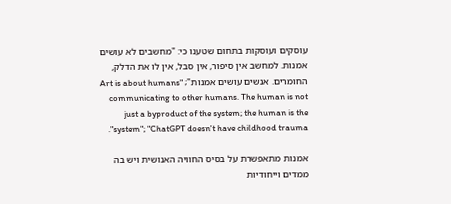עוסקים ועוסקות בתחום שטענו כי: "מחשבים לא עושים אמנות. למחשב אין סיפור, אין סבל, אין לו את הדלק, החומרים. אנשים עושים אמנות"; "Art is about humans communicating to other humans. The human is not just a byproduct of the system; the human is the system"; "ChatGPT doesn't have childhood trauma".

אמנות מתאפשרת על בסיס החוויה האנושית ויש בה ממדים וייחודיות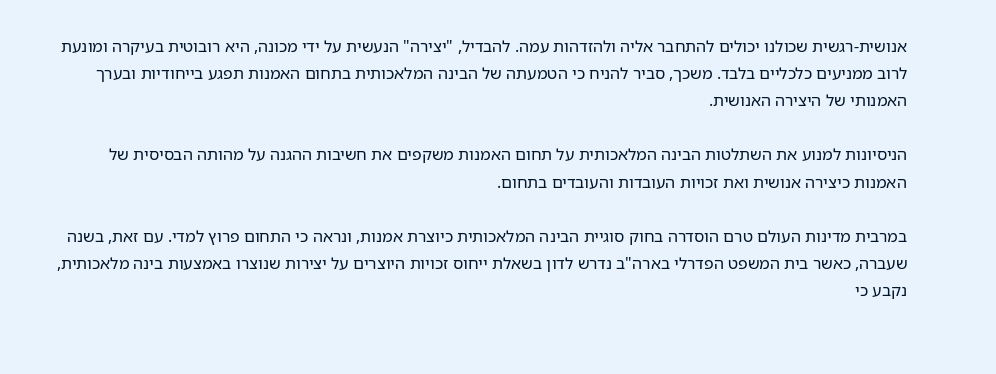אנושית-רגשית שכולנו יכולים להתחבר אליה ולהזדהות עמה. להבדיל, "יצירה" הנעשית על ידי מכונה, היא רובוטית בעיקרה ומונעת לרוב ממניעים כלכליים בלבד. משכך, סביר להניח כי הטמעתה של הבינה המלאכותית בתחום האמנות תפגע בייחודיות ובערך האמנותי של היצירה האנושית.

הניסיונות למנוע את השתלטות הבינה המלאכותית על תחום האמנות משקפים את חשיבות ההגנה על מהותה הבסיסית של האמנות כיצירה אנושית ואת זכויות העובדות והעובדים בתחום.

במרבית מדינות העולם טרם הוסדרה בחוק סוגיית הבינה המלאכותית כיוצרת אמנות, ונראה כי התחום פרוץ למדי. עם זאת, בשנה שעברה, כאשר בית המשפט הפדרלי בארה"ב נדרש לדון בשאלת ייחוס זכויות היוצרים על יצירות שנוצרו באמצעות בינה מלאכותית, נקבע כי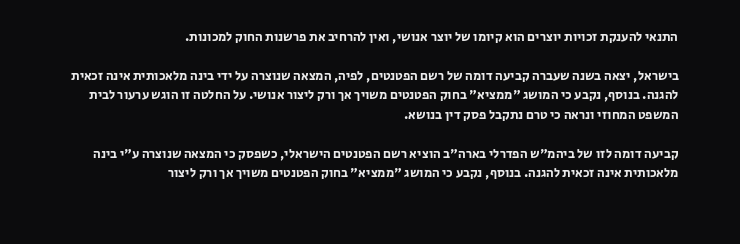התנאי להענקת זכויות יוצרים הוא קיומו של יוצר אנושי, ואין להרחיב את פרשנות החוק למכונות.

בישראל, יצאה בשנה שעברה קביעה דומה של רשם הפטנטים, לפיה, המצאה שנוצרה על ידי בינה מלאכותית אינה זכאית להגנה. בנוסף, נקבע כי המושג "ממציא" בחוק הפטנטים משויך אך ורק ליצור אנושי. על החלטה זו הוגש ערעור לבית המשפט המחוזי ונראה כי טרם נתקבל פסק דין בנושא.

קביעה דומה לזו של ביהמ"ש הפדרלי בארה"ב הוציא רשם הפטנטים הישראלי, כשפסק כי המצאה שנוצרה ע"י בינה מלאכותית אינה זכאית להגנה. בנוסף, נקבע כי המושג "ממציא" בחוק הפטנטים משויך אך ורק ליצור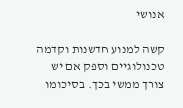אנושי

קשה למנוע חדשנות וקדמה טכנולוגיים וספק אם יש צורך ממשי בכך. בסיכומו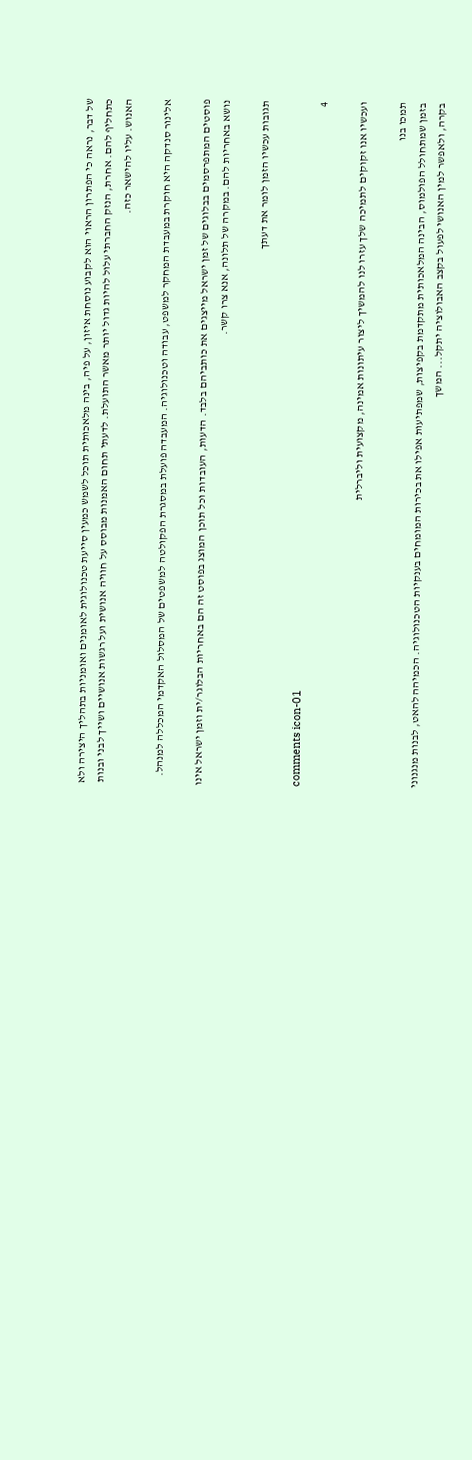של דבר, נראה כי הפתרון הראוי הוא לקבוע נוסחת איזון, על פיה, בינה מלאכותית תוכל לשמש כמעין סייעת טכנולוגית לאומנים ואומניות בתהליך היצירה ולא כתחליף להם. אחרת, הנזק החברתי עלול להיות גדול יותר מאשר התועלת. לדעתי תחום האמנות מבוסס על חוויה אנושית ועל רגשות אנושיים ושייך לבני ובנות האנוש. עליו להישאר כזה.

אלינור סנדקה היא חוקרת במעבדת המחקר למשפט, עבודה וטכנולוגיה. המעבדה פועלת במסגרת הפקולטה למשפטים של המסלול האקדמי המכללה למנהל.

פוסטים המתפרסמים בבלוגים של זמן ישראל מייצגים את כותביהם בלבד. הדעות, העובדות וכל תוכן המוצג בפוסט זה הם באחריות הבלוגר/ית וזמן ישראל אינו נושא באחריות להם. במקרה של תלונה, אנא צרו קשר.

תגובות עכשיו הזמן לומר את דעתך

comments icon-01
4

ועכשיו אנו זקוקים לתמיכה שלך עזרו לנו להמשיך ליצור עיתונות אמינה, מקצועית וליברלית

תמכו בנו
בזמן שמתחולל הפולמוס, הבינה המלאכותית מתקדמת בקפיצות, שמפתיעות אפילו את בכירות המומחים בענקיות הטכנולוגיה. הכמיהה להאט, לבנות מנגנוני בקרה, ולאפשר למין האנושי לפעול בקצב האבולוציה יתקל... המשך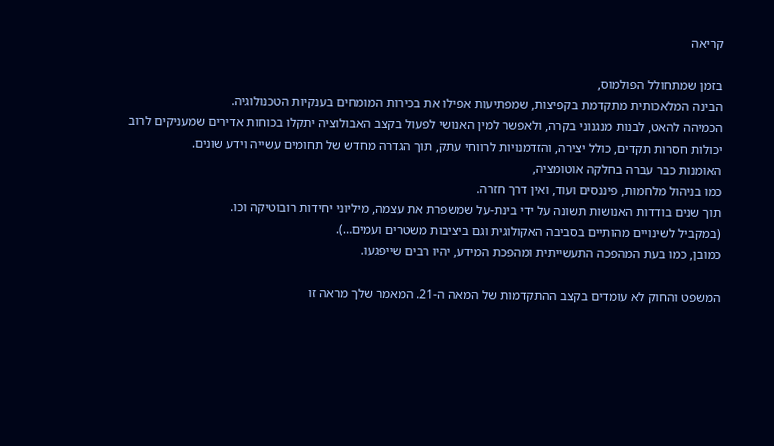קריאה

בזמן שמתחולל הפולמוס,
הבינה המלאכותית מתקדמת בקפיצות, שמפתיעות אפילו את בכירות המומחים בענקיות הטכנולוגיה.
הכמיהה להאט, לבנות מנגנוני בקרה, ולאפשר למין האנושי לפעול בקצב האבולוציה יתקלו בכוחות אדירים שמעניקים לרוב יכולות חסרות תקדים, כולל יצירה, והזדמנויות לרווחי עתק, תוך הגדרה מחדש של תחומים עשייה וידע שונים.
האומנות כבר עברה בחלקה אוטומציה,
כמו בניהול מלחמות, פיננסים ועוד, ואין דרך חזרה.
תוך שנים בודדות האנושות תשונה על ידי בינת-על שמשפרת את עצמה, מיליוני יחידות רובוטיקה וכו.
(במקביל לשינויים מהותיים בסביבה האקולוגית וגם ביציבות משטרים ועמים…).
כמובן, כמו בעת המהפכה התעשייתית ומהפכת המידע, יהיו רבים שייפגעו.

המשפט והחוק לא עומדים בקצב ההתקדמות של המאה ה-21. המאמר שלך מראה זו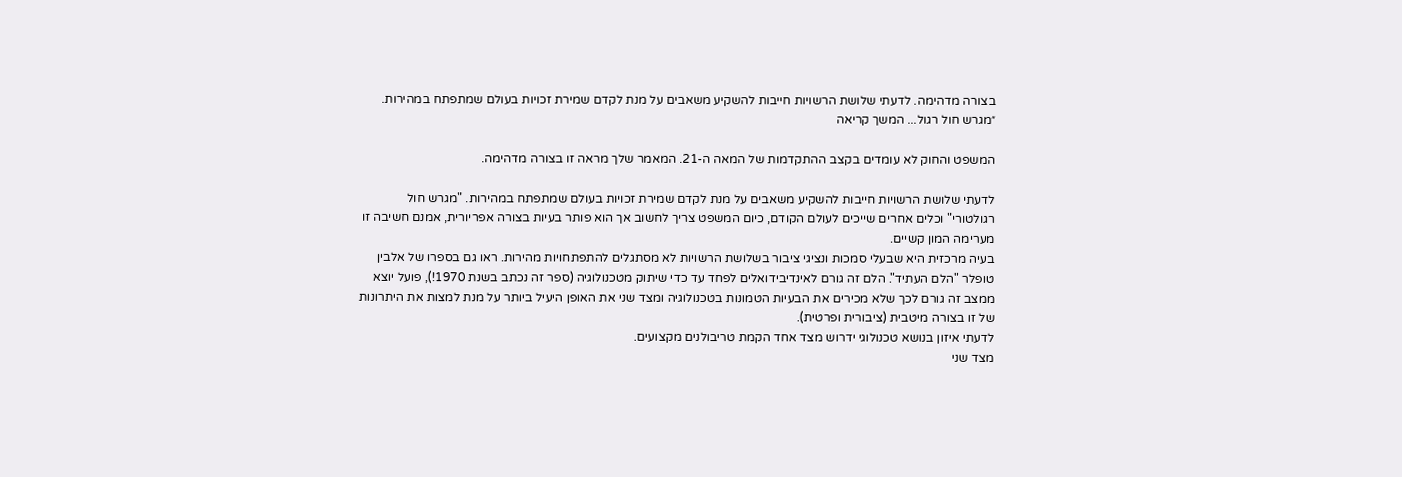בצורה מדהימה. לדעתי שלושת הרשויות חייבות להשקיע משאבים על מנת לקדם שמירת זכויות בעולם שמתפתח במהירות. ״מגרש חול רגול... המשך קריאה

המשפט והחוק לא עומדים בקצב ההתקדמות של המאה ה-21. המאמר שלך מראה זו בצורה מדהימה.

לדעתי שלושת הרשויות חייבות להשקיע משאבים על מנת לקדם שמירת זכויות בעולם שמתפתח במהירות. "מגרש חול רגולטורי" וכלים אחרים שייכים לעולם הקודם, כיום המשפט צריך לחשוב אך הוא פותר בעיות בצורה אפריורית, אמנם חשיבה זו מערימה המון קשיים.
בעיה מרכזית היא שבעלי סמכות ונציגי ציבור בשלושת הרשויות לא מסתגלים להתפתחויות מהירות. ראו גם בספרו של אלבין טופלר "הלם העתיד". הלם זה גורם לאינדיבידואלים לפחד עד כדי שיתוק מטכנולוגיה (ספר זה נכתב בשנת 1970!), פועל יוצא ממצב זה גורם לכך שלא מכירים את הבעיות הטמונות בטכנולוגיה ומצד שני את האופן היעיל ביותר על מנת למצות את היתרונות של זו בצורה מיטבית (ציבורית ופרטית).
לדעתי איזון בנושא טכנולוגי ידרוש מצד אחד הקמת טריבולנים מקצועים.
מצד שני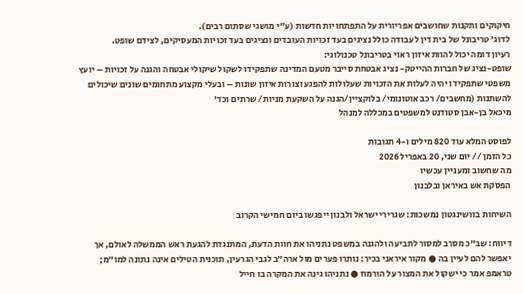חיקוקים ותקנות שחושבים אפריורית על התפתחויות חדשות (ע"י מושגי שסתום רבים).
לדוג' טריבונל של בית דין לעבודה כולל נציגים בעד זכויות העובדים ונציגים בעד זכויות המעסיקים, לצידם שופט.
רעיון דומה יכול להוות איזון ראוי בטריבונל טכנולוגי:
שופט-נציג של חברות ההייטק- נציג אבטחת סייבר מטעם המדינה שתפקידו לשקול שיקולי אבטחה והגנה על זכויות – יועץ משפטי שתפקידו יהיה לעלות את הזכויות שעלולות להפגע וצורות איזון שונות – ובעלי מקצוע מתחומים שונים שיכולים להשתנות (מחשבים/ רכב אוטונומי/ בלוקציין/הגנה על השקעת מניות/ שרתים וכד'
מיכאל בן-אבן סטודנט למשפטים במכללה למנהל

לפוסט המלא עוד 820 מילים ו-4 תגובות
כל הזמן // יום שני, 20 באפריל 2026
מה שחשוב ומעניין עכשיו
הפסקת אש באיראן ובלבנון

השיחות בוושינגטון נמשכות: שגרירי ישראל ולבנון ייפגשו ביום חמישי הקרוב

דיווח: שב"כ מסרב למסור לתביעה ולהגנה במשפט נתניהו את חוות הדעת, המתנגדת להגעת ראש הממשלה לאולם, אך יאפשר להם לעיין בה ● מקור איראני בכיר: נותרו פערים מול ארה״ב לגבי הגרעין, תוכנית הטילים אינה נתונה למו״מ; טראמפ אמר כי ישקול את המצור על הורמוז ● נתניהו גינה את המקרה בו חייל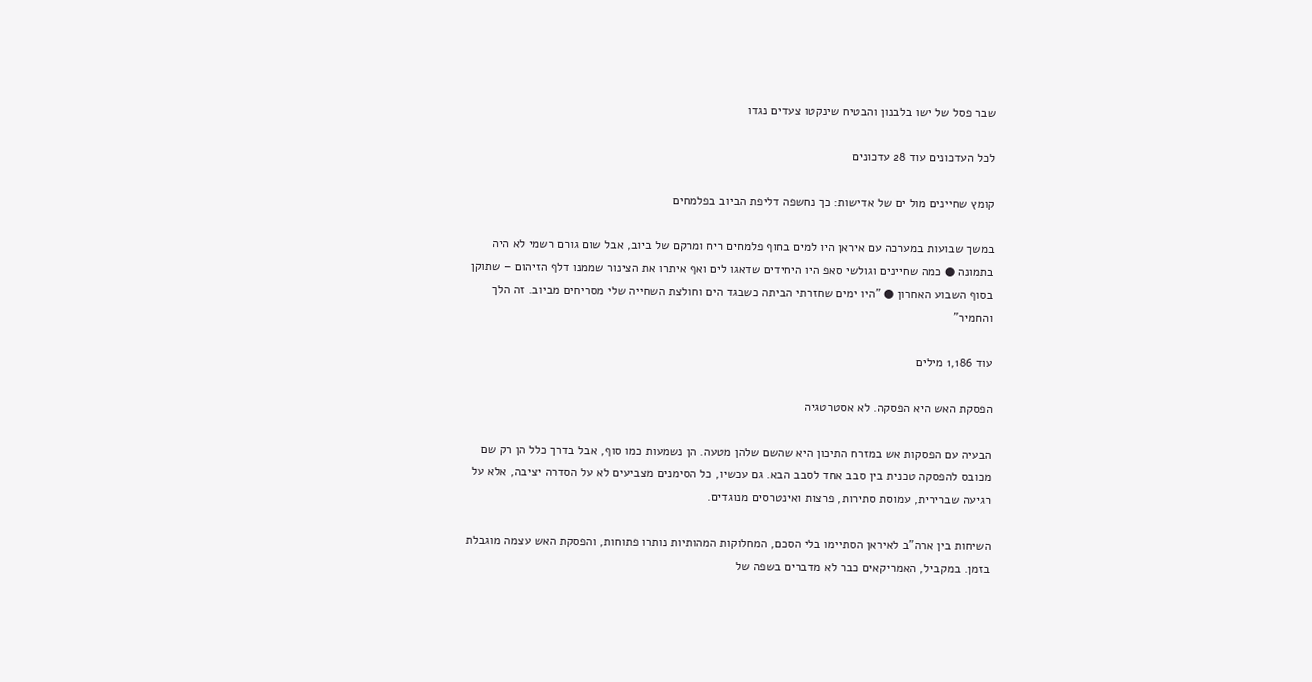שבר פסל של ישו בלבנון והבטיח שינקטו צעדים נגדו

לכל העדכונים עוד 28 עדכונים

קומץ שחיינים מול ים של אדישות: כך נחשפה דליפת הביוב בפלמחים

במשך שבועות במערכה עם איראן היו למים בחוף פלמחים ריח ומרקם של ביוב, אבל שום גורם רשמי לא היה בתמונה ● כמה שחיינים וגולשי סאפ היו היחידים שדאגו לים ואף איתרו את הצינור שממנו דלף הזיהום – שתוקן בסוף השבוע האחרון ● "היו ימים שחזרתי הביתה כשבגד הים וחולצת השחייה שלי מסריחים מביוב. זה הלך והחמיר"

עוד 1,186 מילים

הפסקת האש היא הפסקה. לא אסטרטגיה

הבעיה עם הפסקות אש במזרח התיכון היא שהשם שלהן מטעה. הן נשמעות כמו סוף, אבל בדרך כלל הן רק שם מכובס להפסקה טכנית בין סבב אחד לסבב הבא. גם עכשיו, כל הסימנים מצביעים לא על הסדרה יציבה, אלא על רגיעה שברירית, עמוסת סתירות, פרצות ואינטרסים מנוגדים.

השיחות בין ארה"ב לאיראן הסתיימו בלי הסכם, המחלוקות המהותיות נותרו פתוחות, והפסקת האש עצמה מוגבלת בזמן. במקביל, האמריקאים כבר לא מדברים בשפה של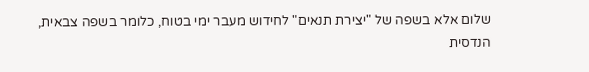שלום אלא בשפה של "יצירת תנאים" לחידוש מעבר ימי בטוח, כלומר בשפה צבאית, הנדסית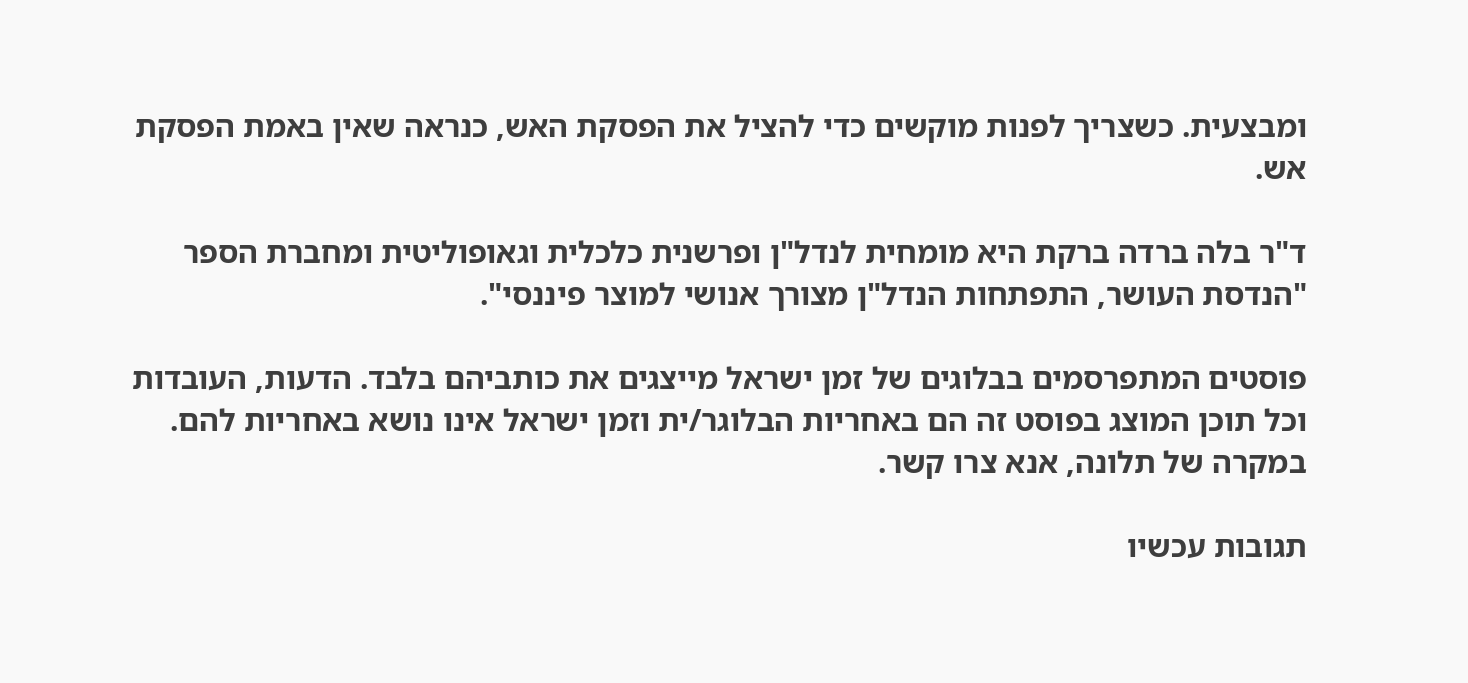ומבצעית. כשצריך לפנות מוקשים כדי להציל את הפסקת האש, כנראה שאין באמת הפסקת אש.

ד"ר בלה ברדה ברקת היא מומחית לנדל"ן ופרשנית כלכלית וגאופוליטית ומחברת הספר "הנדסת העושר, התפתחות הנדל"ן מצורך אנושי למוצר פיננסי".

פוסטים המתפרסמים בבלוגים של זמן ישראל מייצגים את כותביהם בלבד. הדעות, העובדות וכל תוכן המוצג בפוסט זה הם באחריות הבלוגר/ית וזמן ישראל אינו נושא באחריות להם. במקרה של תלונה, אנא צרו קשר.

תגובות עכשיו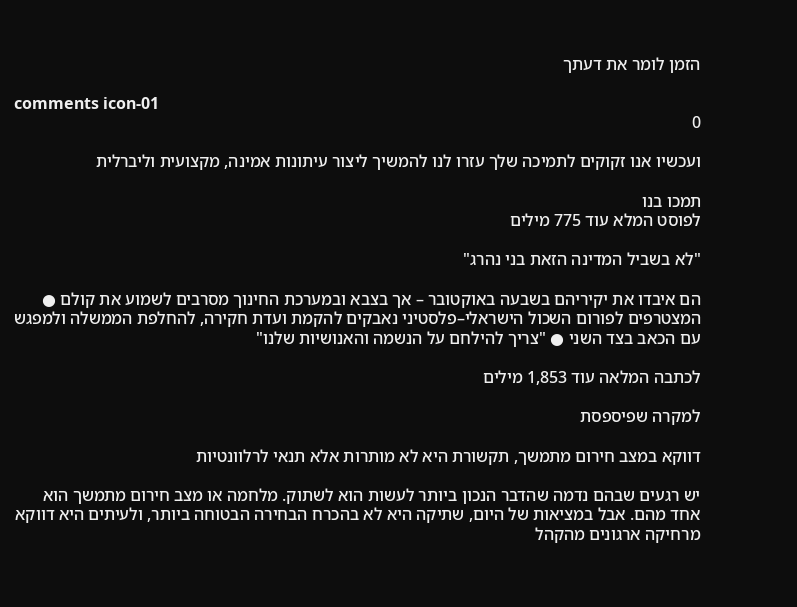הזמן לומר את דעתך

comments icon-01
0

ועכשיו אנו זקוקים לתמיכה שלך עזרו לנו להמשיך ליצור עיתונות אמינה, מקצועית וליברלית

תמכו בנו
לפוסט המלא עוד 775 מילים

"לא בשביל המדינה הזאת בני נהרג"

הם איבדו את יקיריהם בשבעה באוקטובר – אך בצבא ובמערכת החינוך מסרבים לשמוע את קולם ● המצטרפים לפורום השכול הישראלי–פלסטיני נאבקים להקמת ועדת חקירה, להחלפת הממשלה ולמפגש עם הכאב בצד השני ● "צריך להילחם על הנשמה והאנושיות שלנו"

לכתבה המלאה עוד 1,853 מילים

למקרה שפיספסת

דווקא במצב חירום מתמשך, תקשורת היא לא מותרות אלא תנאי לרלוונטיות

יש רגעים שבהם נדמה שהדבר הנכון ביותר לעשות הוא לשתוק. מלחמה או מצב חירום מתמשך הוא אחד מהם. אבל במציאות של היום, שתיקה היא לא בהכרח הבחירה הבטוחה ביותר, ולעיתים היא דווקא מרחיקה ארגונים מהקהל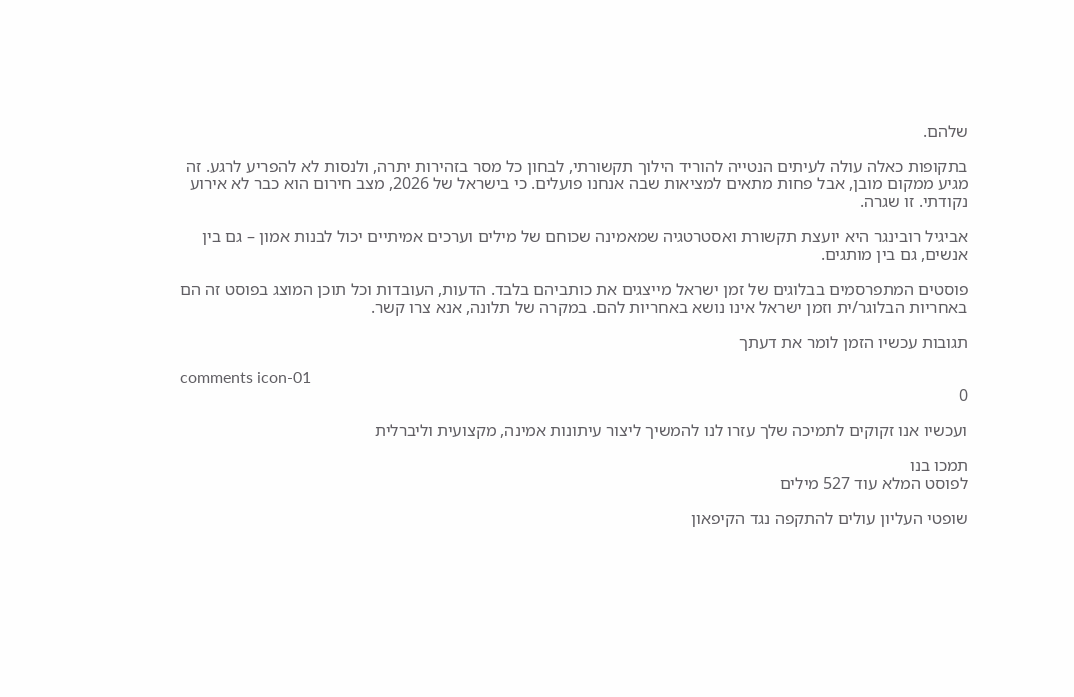שלהם.

בתקופות כאלה עולה לעיתים הנטייה להוריד הילוך תקשורתי, לבחון כל מסר בזהירות יתרה, ולנסות לא להפריע לרגע. זה מגיע ממקום מובן, אבל פחות מתאים למציאות שבה אנחנו פועלים. כי בישראל של 2026, מצב חירום הוא כבר לא אירוע נקודתי. זו שגרה.

אביגיל רובינגר היא יועצת תקשורת ואסטרטגיה שמאמינה שכוחם של מילים וערכים אמיתיים יכול לבנות אמון – גם בין אנשים, גם בין מותגים.

פוסטים המתפרסמים בבלוגים של זמן ישראל מייצגים את כותביהם בלבד. הדעות, העובדות וכל תוכן המוצג בפוסט זה הם באחריות הבלוגר/ית וזמן ישראל אינו נושא באחריות להם. במקרה של תלונה, אנא צרו קשר.

תגובות עכשיו הזמן לומר את דעתך

comments icon-01
0

ועכשיו אנו זקוקים לתמיכה שלך עזרו לנו להמשיך ליצור עיתונות אמינה, מקצועית וליברלית

תמכו בנו
לפוסט המלא עוד 527 מילים

שופטי העליון עולים להתקפה נגד הקיפאון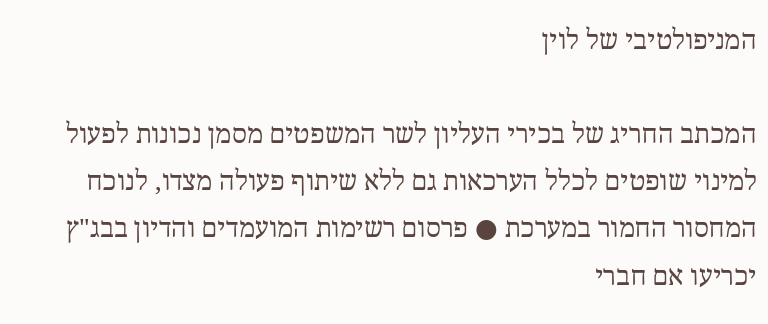המניפולטיבי של לוין

המכתב החריג של בכירי העליון לשר המשפטים מסמן נכונות לפעול למינוי שופטים לכלל הערכאות גם ללא שיתוף פעולה מצדו, לנוכח המחסור החמור במערכת ● פרסום רשימות המועמדים והדיון בבג"ץ יכריעו אם חברי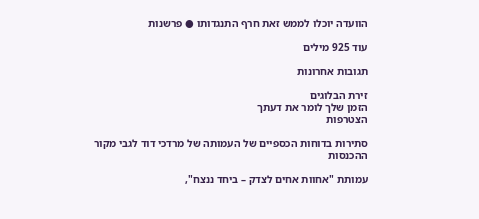הוועדה יוכלו לממש זאת חרף התנגדותו ● פרשנות

עוד 925 מילים

תגובות אחרונות

זירת הבלוגים
הזמן שלך לומר את דעתך
הצטרפות

סתירות בדוחות הכספיים של העמותה של מרדכי דוד לגבי מקור ההכנסות

עמותת "אחוות אחים לצדק – ביחד ננצח",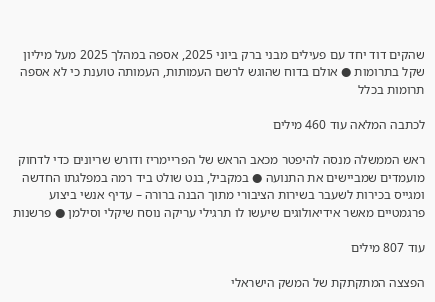שהקים דוד יחד עם פעילים מבני ברק ביוני 2025, אספה במהלך 2025 מעל מיליון שקל בתרומות ● אולם בדוח שהוגש לרשם העמותות, העמותה טוענת כי לא אספה תרומות בכלל

לכתבה המלאה עוד 460 מילים

ראש הממשלה מנסה להיפטר מכאב הראש של הפריימריז ודורש שריונים כדי לדחוק מועמדים שמביישים את התנועה ● במקביל, בנט שולט ביד רמה במפלגתו החדשה ומגייס בכירות לשעבר בשירות הציבורי מתוך הבנה ברורה – עדיף אנשי ביצוע פרגמטיים מאשר אידיאולוגים שיעשו לו תרגילי עריקה נוסח שיקלי וסילמן ● פרשנות

עוד 807 מילים

הפצצה המתקתקת של המשק הישראלי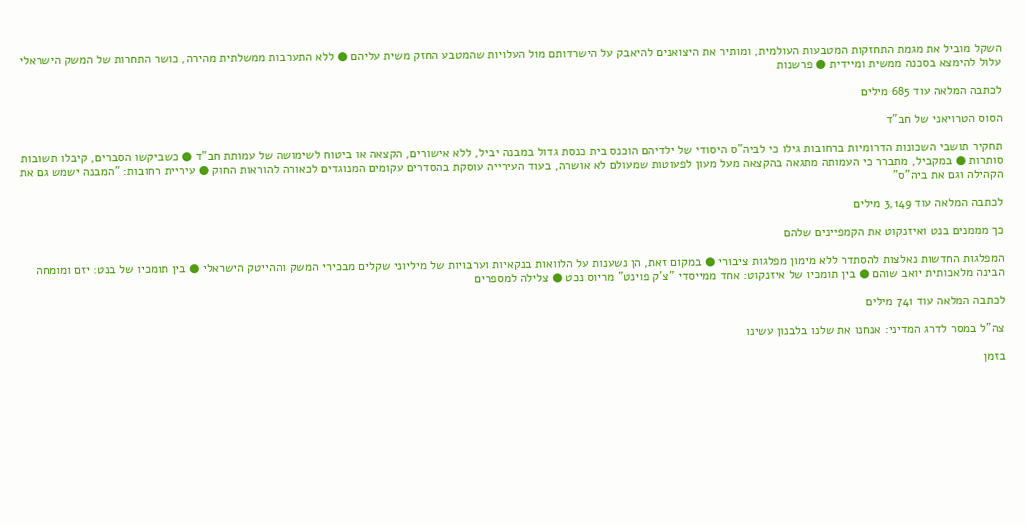השקל מוביל את מגמת התחזקות המטבעות העולמית, ומותיר את היצואנים להיאבק על הישרדותם מול העלויות שהמטבע החזק משית עליהם ● ללא התערבות ממשלתית מהירה, כושר התחרות של המשק הישראלי עלול להימצא בסכנה ממשית ומיידית ● פרשנות

לכתבה המלאה עוד 685 מילים

הסוס הטרויאני של חב"ד

תחקיר תושבי השכונות הדרומיות ברחובות גילו כי לביה"ס היסודי של ילדיהם הוכנס בית כנסת גדול במבנה יביל, ללא אישורים, הקצאה או ביטוח לשימושה של עמותת חב"ד ● כשביקשו הסברים, קיבלו תשובות סותרות ● במקביל, מתברר כי העמותה מתגאה בהקצאה מעל מעון לפעוטות שמעולם לא אושרה, בעוד העירייה עוסקת בהסדרים עקומים המנוגדים לכאורה להוראות החוק ● עיריית רחובות: "המבנה ישמש גם את הקהילה וגם את ביה"ס"

לכתבה המלאה עוד 3,149 מילים

כך מממנים בנט ואיזנקוט את הקמפיינים שלהם

המפלגות החדשות נאלצות להסתדר ללא מימון מפלגות ציבורי ● במקום זאת, הן נשענות על הלוואות בנקאיות וערבויות של מיליוני שקלים מבכירי המשק וההייטק הישראלי ● בין תומכיו של בנט: יזם ומומחה הבינה מלאכותית יואב שוהם ● בין תומכיו של איזנקוט: אחד ממייסדי "צ'ק פוינט" מריוס נכט ● צלילה למספרים

לכתבה המלאה עוד 741 מילים

צה"ל במסר לדרג המדיני: אנחנו את שלנו בלבנון עשינו

בזמן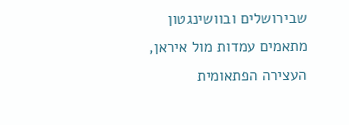שבירושלים ובוושינגטון מתאמים עמדות מול איראן, העצירה הפתאומית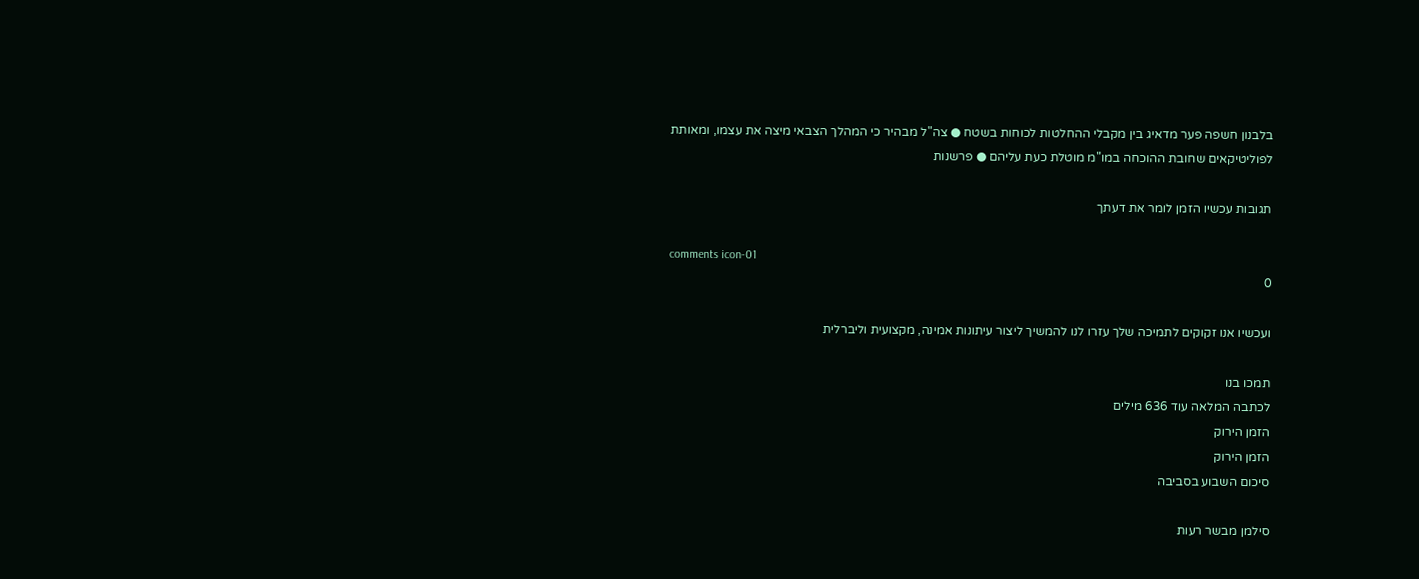בלבנון חשפה פער מדאיג בין מקבלי ההחלטות לכוחות בשטח ● צה"ל מבהיר כי המהלך הצבאי מיצה את עצמו, ומאותת לפוליטיקאים שחובת ההוכחה במו"מ מוטלת כעת עליהם ● פרשנות

תגובות עכשיו הזמן לומר את דעתך

comments icon-01
0

ועכשיו אנו זקוקים לתמיכה שלך עזרו לנו להמשיך ליצור עיתונות אמינה, מקצועית וליברלית

תמכו בנו
לכתבה המלאה עוד 636 מילים
הזמן הירוק
הזמן הירוק
סיכום השבוע בסביבה

סילמן מבשר רעות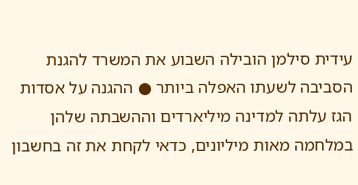עידית סילמן הובילה השבוע את המשרד להגנת הסביבה לשעתו האפלה ביותר ● ההגנה על אסדות הגז עלתה למדינה מיליארדים וההשבתה שלהן במלחמה מאות מיליונים, כדאי לקחת את זה בחשבון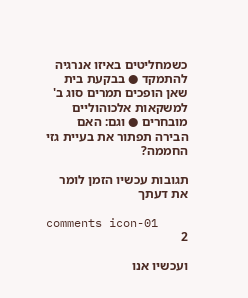כשמחליטים באיזו אנרגיה להתמקד ● בבקעת בית שאן הופכים תמרים סוג ב' למשקאות אלכוהוליים מובחרים ● וגם: האם הבירה תפתור את בעיית גזי החממה?

תגובות עכשיו הזמן לומר את דעתך

comments icon-01
2

ועכשיו אנו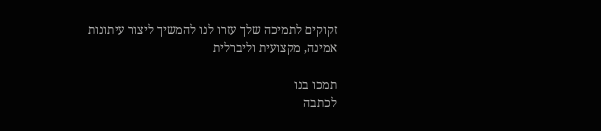זקוקים לתמיכה שלך עזרו לנו להמשיך ליצור עיתונות אמינה, מקצועית וליברלית

תמכו בנו
לכתבה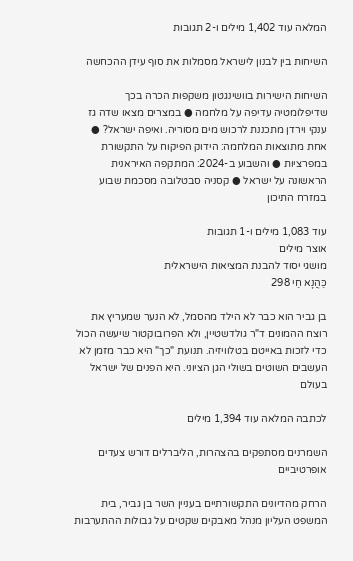המלאה עוד 1,402 מילים ו-2 תגובות

השיחות בין לבנון לישראל מסמלות את סוף עידן ההכחשה

השיחות הישירות בוושינגטון משקפות הכרה בכך שדיפלומטיה עדיפה על מלחמה ● במצרים מצאו שדה גז ענקי וירדן מתכננת לרכוש מים מסוריה. ואיפה ישראל? ● אחת מתוצאות המלחמה: הידוק הפיקוח על התקשורת במפרציות ● והשבוע ב-2024: המתקפה האיראנית הראשונה על ישראל ● קסניה סבטלובה מסכמת שבוע במזרח התיכון

עוד 1,083 מילים ו-1 תגובות
אוצר מילים
מושגי יסוד להבנת המציאות הישראלית
כַּהֲנָא חַי 298

בן גביר הוא כבר לא הילד מהסמל, לא הנער שמעריץ את רוצח ההמונים ד"ר גולדשטיין, ולא הפרובוקטור שיעשה הכול כדי לזכות באייטם בטלוויזיה. תנועת "כך" היא כבר מזמן לא העשבים השוטים בשולי הגן הציוני. היא הפנים של ישראל בעולם

לכתבה המלאה עוד 1,394 מילים

השמרנים מסתפקים בהצהרות, הליברלים דורש צעדים אופרטיביים

הרחק מהדיונים התקשורתיים בעניין השר בן גביר, בית המשפט העליון מנהל מאבקים שקטים על גבולות ההתערבות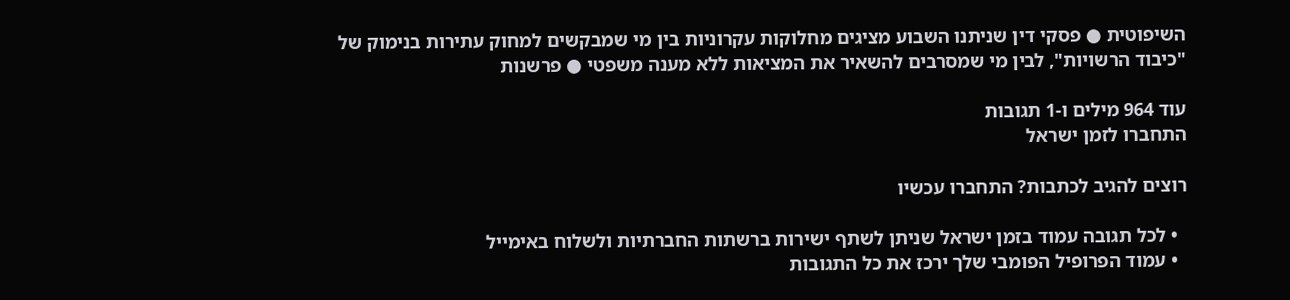השיפוטית ● פסקי דין שניתנו השבוע מציגים מחלוקות עקרוניות בין מי שמבקשים למחוק עתירות בנימוק של "כיבוד הרשויות", לבין מי שמסרבים להשאיר את המציאות ללא מענה משפטי ● פרשנות

עוד 964 מילים ו-1 תגובות
התחברו לזמן ישראל

רוצים להגיב לכתבות? התחברו עכשיו

  • לכל תגובה עמוד בזמן ישראל שניתן לשתף ישירות ברשתות החברתיות ולשלוח באימייל
  • עמוד הפרופיל הפומבי שלך ירכז את כל התגובות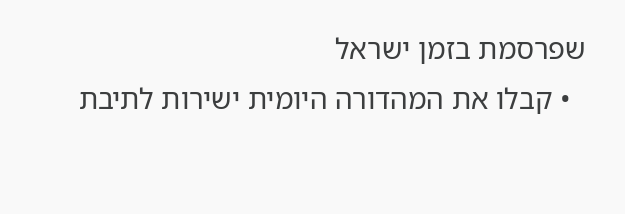שפרסמת בזמן ישראל
  • קבלו את המהדורה היומית ישירות לתיבת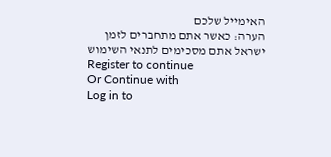האימייל שלכם
הערה: כאשר אתם מתחברים לזמן ישראל אתם מסכימים לתנאי השימוש
Register to continue
Or Continue with
Log in to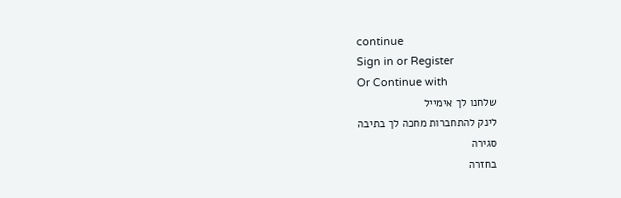continue
Sign in or Register
Or Continue with
שלחנו לך אימייל
לינק להתחברות מחכה לך בתיבה
סגירה
בחזרה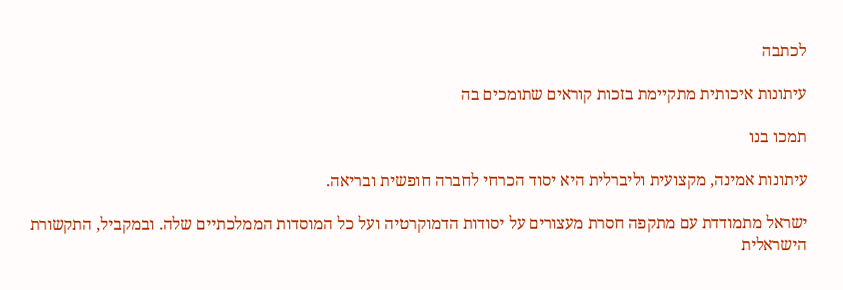לכתבה

עיתונות איכותית מתקיימת בזכות קוראים שתומכים בה

תמכו בנו

עיתונות אמינה, מקצועית וליברלית היא יסוד הכרחי לחברה חופשית ובריאה.

ישראל מתמודדת עם מתקפה חסרת מעצורים על יסודות הדמוקרטיה ועל כל המוסדות הממלכתיים שלה. ובמקביל, התקשורת הישראלית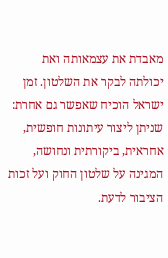מאבדת את עצמאותה ואת יכולתה לבקר את השלטון. זמן ישראל הוכיח שאפשר גם אחרת: שניתן ליצור עיתונות חופשית, אחראית, ביקורתית ונחושה, המגינה על שלטון החוק ועל זכות הציבור לדעת.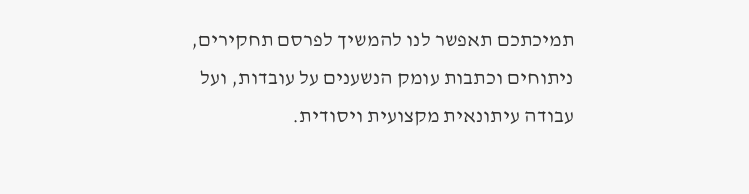תמיכתכם תאפשר לנו להמשיך לפרסם תחקירים, ניתוחים וכתבות עומק הנשענים על עובדות, ועל עבודה עיתונאית מקצועית ויסודית.